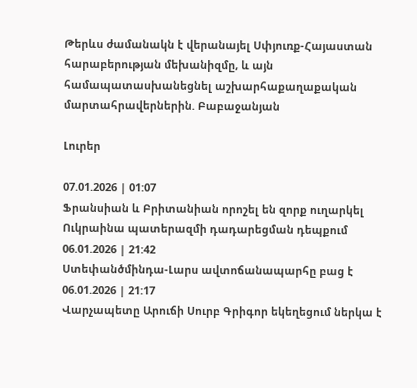Թերևս ժամանակն է վերանայել Սփյուռք-Հայաստան հարաբերության մեխանիզմը, և այն համապատասխանեցնել աշխարհաքաղաքական մարտահրավերներին. Բաբաջանյան

Լուրեր

07.01.2026 | 01:07
Ֆրանսիան և Բրիտանիան որոշել են զորք ուղարկել Ուկրաինա պատերազմի դադարեցման դեպքում
06.01.2026 | 21:42
Ստեփանծմինդա-Լարս ավտոճանապարհը բաց է
06.01.2026 | 21:17
Վարչապետը Արուճի Սուրբ Գրիգոր եկեղեցում ներկա է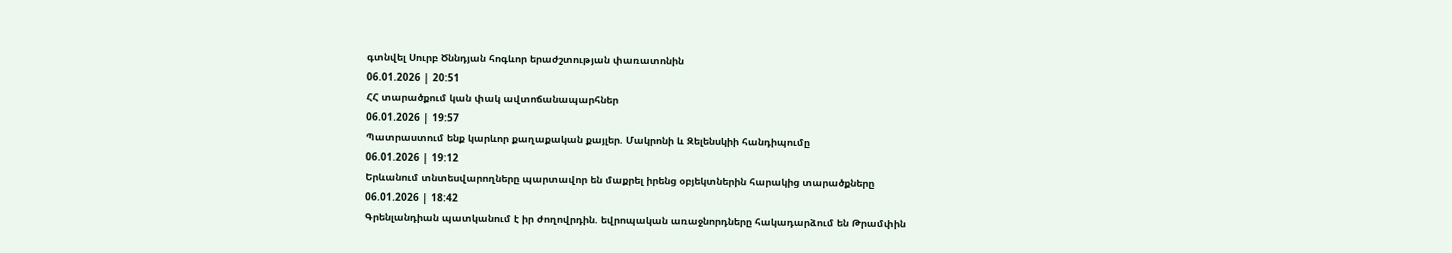գտնվել Սուրբ Ծննդյան հոգևոր երաժշտության փառատոնին
06.01.2026 | 20:51
ՀՀ տարածքում կան փակ ավտոճանապարհներ
06.01.2026 | 19:57
Պատրաստում ենք կարևոր քաղաքական քայլեր. Մակրոնի և Զելենսկիի հանդիպումը
06.01.2026 | 19:12
Երևանում տնտեսվարողները պարտավոր են մաքրել իրենց օբյեկտներին հարակից տարածքները
06.01.2026 | 18:42
Գրենլանդիան պատկանում է իր ժողովրդին. եվրոպական առաջնորդները հակադարձում են Թրամփին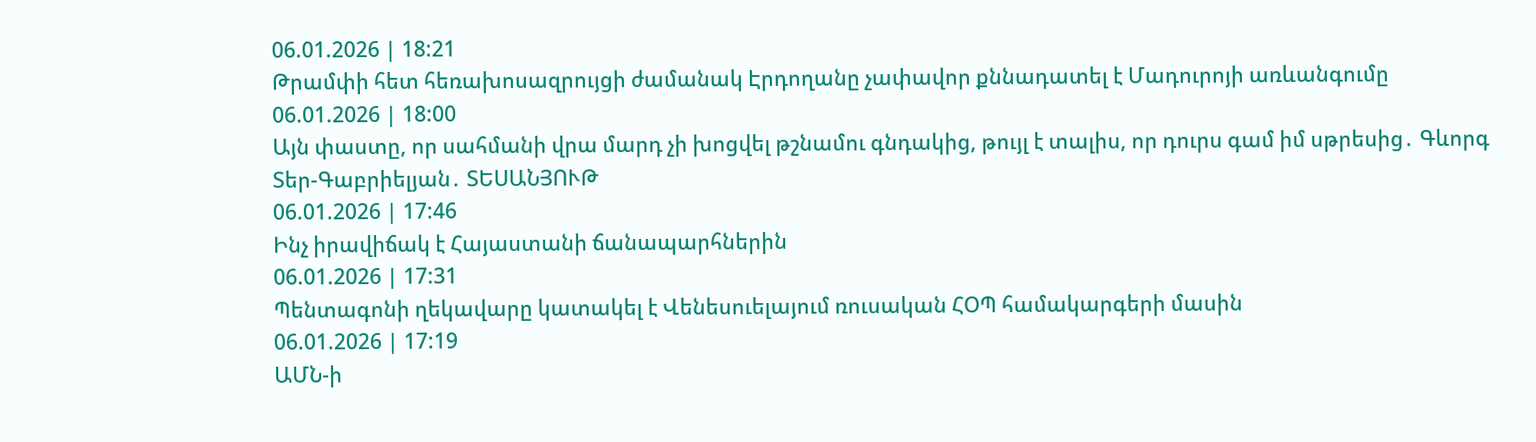06.01.2026 | 18:21
Թրամփի հետ հեռախոսազրույցի ժամանակ Էրդողանը չափավոր քննադատել է Մադուրոյի առևանգումը
06.01.2026 | 18:00
Այն փաստը, որ սահմանի վրա մարդ չի խոցվել թշնամու գնդակից, թույլ է տալիս, որ դուրս գամ իմ սթրեսից․ Գևորգ Տեր-Գաբրիելյան․ ՏԵՍԱՆՅՈՒԹ
06.01.2026 | 17:46
Ինչ իրավիճակ է Հայաստանի ճանապարհներին
06.01.2026 | 17:31
Պենտագոնի ղեկավարը կատակել է Վենեսուելայում ռուսական ՀՕՊ համակարգերի մասին
06.01.2026 | 17:19
ԱՄՆ-ի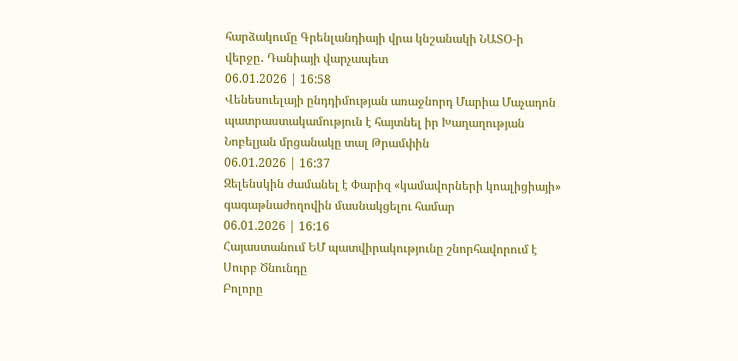հարձակումը Գրենլանդիայի վրա կնշանակի ՆԱՏՕ-ի վերջը․ Դանիայի վարչապետ
06.01.2026 | 16:58
Վենեսուելայի ընդդիմության առաջնորդ Մարիա Մաչադոն պատրաստակամություն է հայտնել իր Խաղաղության Նոբելյան մրցանակը տալ Թրամփին
06.01.2026 | 16:37
Զելենսկին ժամանել է Փարիզ «կամավորների կոալիցիայի» գագաթնաժողովին մասնակցելու համար
06.01.2026 | 16:16
Հայաստանում ԵՄ պատվիրակությունը շնորհավորում է Սուրբ Ծնունդը
Բոլորը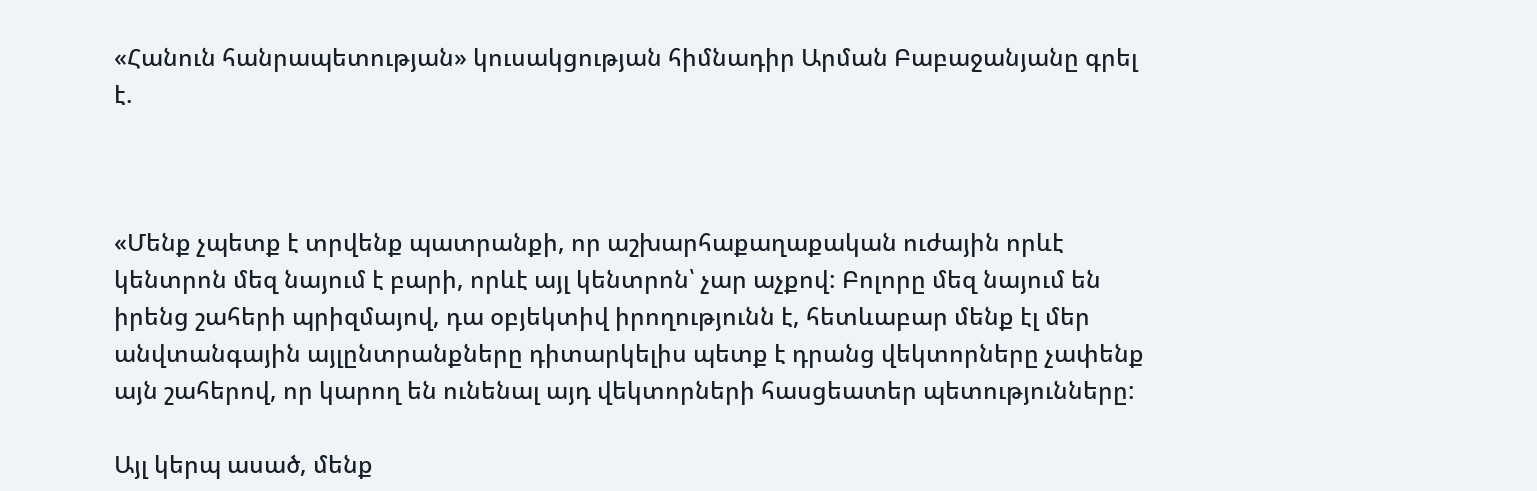«Հանուն հանրապետության» կուսակցության հիմնադիր Արման Բաբաջանյանը գրել է.



«Մենք չպետք է տրվենք պատրանքի, որ աշխարհաքաղաքական ուժային որևէ կենտրոն մեզ նայում է բարի, որևէ այլ կենտրոն՝ չար աչքով: Բոլորը մեզ նայում են իրենց շահերի պրիզմայով, դա օբյեկտիվ իրողությունն է, հետևաբար մենք էլ մեր անվտանգային այլընտրանքները դիտարկելիս պետք է դրանց վեկտորները չափենք այն շահերով, որ կարող են ունենալ այդ վեկտորների հասցեատեր պետությունները:

Այլ կերպ ասած, մենք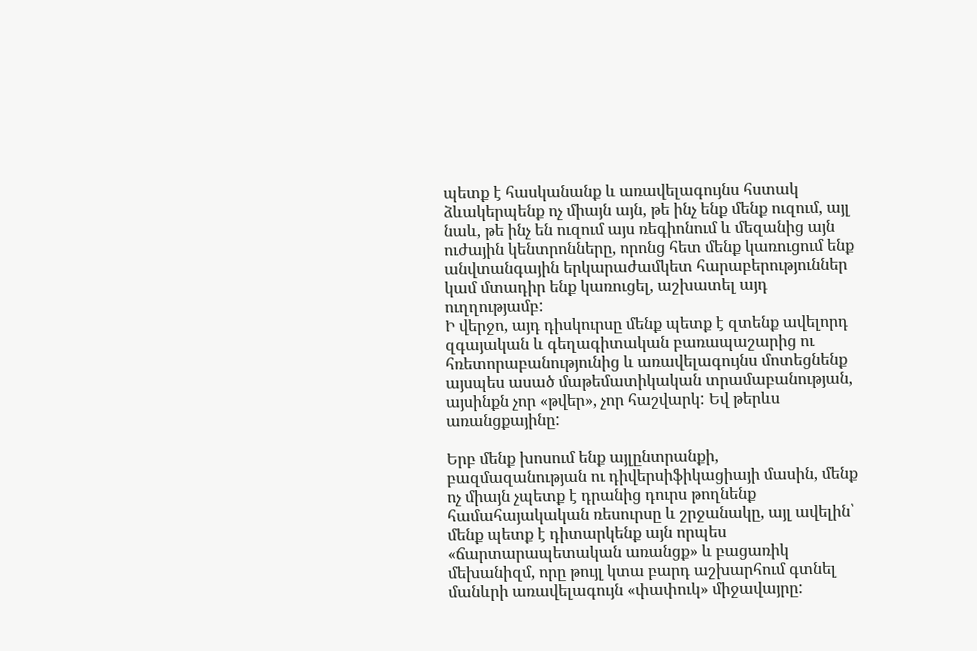պետք է հասկանանք և առավելագույնս հստակ ձևակերպենք ոչ միայն այն, թե ինչ ենք մենք ուզում, այլ նաև, թե ինչ են ուզում այս ռեգիոնում և մեզանից այն ուժային կենտրոնները, որոնց հետ մենք կառուցում ենք անվտանգային երկարաժամկետ հարաբերություններ կամ մտադիր ենք կառուցել, աշխատել այդ ուղղությամբ:
Ի վերջո, այդ դիսկուրսը մենք պետք է զտենք ավելորդ զգայական և գեղագիտական բառապաշարից ու հռետորաբանությունից և առավելագույնս մոտեցնենք այսպես ասած մաթեմատիկական տրամաբանության, այսինքն չոր «թվեր», չոր հաշվարկ: Եվ թերևս առանցքայինը:

Երբ մենք խոսում ենք այլընտրանքի, բազմազանության ու դիվերսիֆիկացիայի մասին, մենք ոչ միայն չպետք է դրանից դուրս թողնենք համահայակական ռեսուրսը և շրջանակը, այլ ավելին՝ մենք պետք է դիտարկենք այն որպես «ճարտարապետական առանցք» և բացառիկ մեխանիզմ, որը թույլ կտա բարդ աշխարհում գտնել մանևրի առավելագույն «փափուկ» միջավայրը: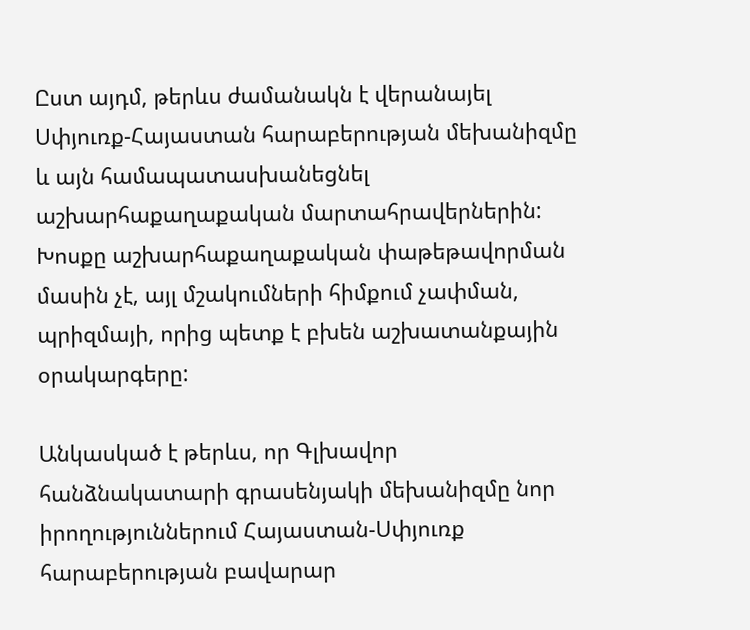Ըստ այդմ, թերևս ժամանակն է վերանայել Սփյուռք-Հայաստան հարաբերության մեխանիզմը և այն համապատասխանեցնել աշխարհաքաղաքական մարտահրավերներին: Խոսքը աշխարհաքաղաքական փաթեթավորման մասին չէ, այլ մշակումների հիմքում չափման, պրիզմայի, որից պետք է բխեն աշխատանքային օրակարգերը:

Անկասկած է թերևս, որ Գլխավոր հանձնակատարի գրասենյակի մեխանիզմը նոր իրողություններում Հայաստան-Սփյուռք հարաբերության բավարար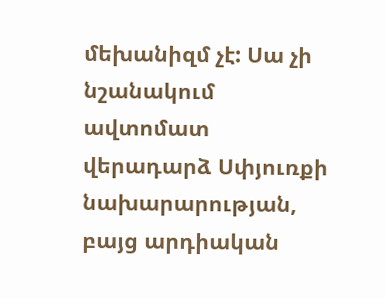մեխանիզմ չէ: Սա չի նշանակում ավտոմատ վերադարձ Սփյուռքի նախարարության, բայց արդիական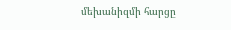մեխանիզմի հարցը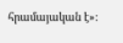հրամայական է»: